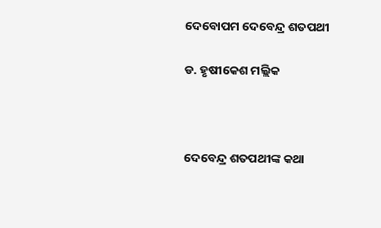ଦେବୋପମ ଦେବେନ୍ଦ୍ର ଶତପଥୀ

ଡ. ହୃଷୀକେଶ ମଲ୍ଲିକ



ଦେବେନ୍ଦ୍ର ଶତପଥୀଙ୍କ କଥା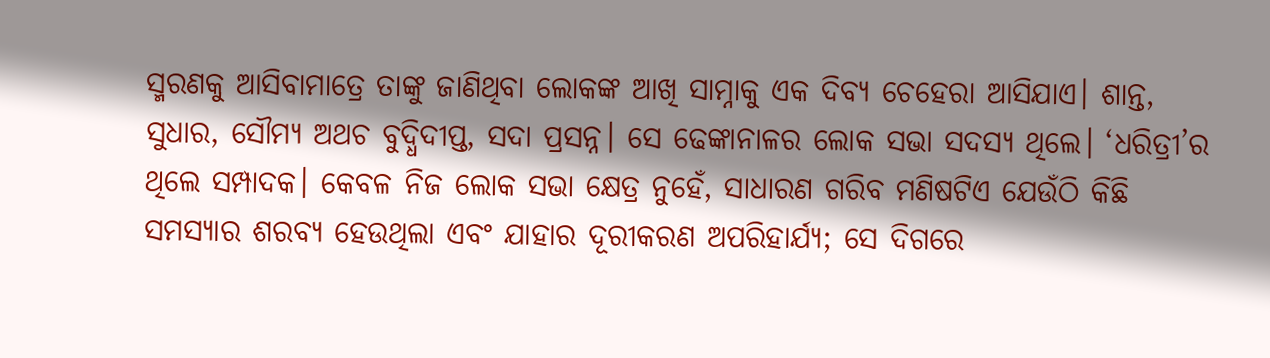ସ୍ମରଣକୁ ଆସିବାମାତ୍ରେ ତାଙ୍କୁ ଜାଣିଥିବା ଲୋକଙ୍କ ଆଖି ସାମ୍ନାକୁ ଏକ ଦିବ୍ୟ ଚେହେରା ଆସିଯାଏ। ଶାନ୍ତ, ସୁଧାର, ସୌମ୍ୟ ଅଥଚ ବୁଦ୍ଧିଦୀପ୍ତ, ସଦା ପ୍ରସନ୍ନ। ସେ ଢେଙ୍କାନାଳର ଲୋକ ସଭା ସଦସ୍ୟ ଥିଲେ। ‘ଧରିତ୍ରୀ’ର ଥିଲେ ସମ୍ପାଦକ। କେବଳ ନିଜ ଲୋକ ସଭା କ୍ଷେତ୍ର ନୁହେଁ, ସାଧାରଣ ଗରିବ ମଣିଷଟିଏ ଯେଉଁଠି କିଛି ସମସ୍ୟାର ଶରବ୍ୟ ହେଉଥିଲା ଏବଂ ଯାହାର ଦୂରୀକରଣ ଅପରିହାର୍ଯ୍ୟ; ସେ ଦିଗରେ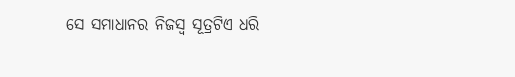ସେ ସମାଧାନର ନିଜସ୍ବ ସୂତ୍ରଟିଏ ଧରି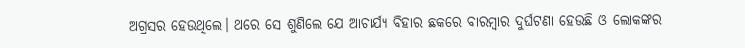ଅଗ୍ରସର ହେଉଥିଲେ। ଥରେ ସେ ଶୁଣିଲେ ଯେ ଆଚାର୍ଯ୍ୟ ବିହାର ଛକରେ ବାରମ୍ବାର ଦୁର୍ଘଟଣା ହେଉଛି ଓ ଲୋକଙ୍କର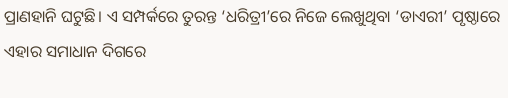ପ୍ରାଣହାନି ଘଟୁଛି। ଏ ସମ୍ପର୍କରେ ତୁରନ୍ତ ‘ଧରିତ୍ରୀ’ରେ ନିଜେ ଲେଖୁଥିବା ‘ଡାଏରୀ’ ପୃଷ୍ଠାରେ ଏହାର ସମାଧାନ ଦିଗରେ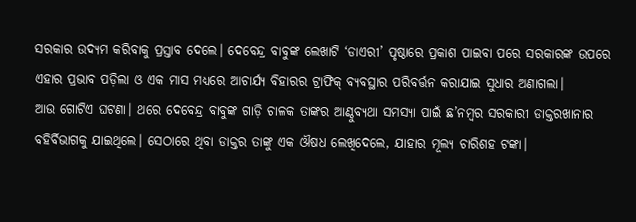ସରକାର ଉଦ୍ୟମ କରିବାକୁ ପ୍ରସ୍ତାବ ଦେଲେ। ଦେବେନ୍ଦ୍ର ବାବୁଙ୍କ ଲେଖାଟି ‘ଡାଏରୀ’ ପୃଷ୍ଠାରେ ପ୍ରକାଶ ପାଇବା ପରେ ସରକାରଙ୍କ ଉପରେ ଏହାର ପ୍ରଭାବ ପଡ଼ିଲା ଓ ଏକ ମାସ ମଧ୍ୟରେ ଆଚାର୍ଯ୍ୟ ବିହାରର ଟ୍ରାଫିକ୍‌ ବ୍ୟବସ୍ଥାର ପରିବର୍ତ୍ତନ କରାଯାଇ ସୁଧାର ଅଣାଗଲା।
ଆଉ ଗୋଟିଏ ଘଟଣା। ଥରେ ଦେବେନ୍ଦ୍ର ବାବୁଙ୍କ ଗାଡ଼ି ଚାଳକ ତାଙ୍କର ଆଣ୍ଠୁବ୍ୟଥା ସମସ୍ୟା ପାଇଁ ଛ’ନମ୍ବର ସରକାରୀ ଡାକ୍ତରଖାନାର ବହିର୍ବିଭାଗକୁ ଯାଇଥିଲେ। ସେଠାରେ ଥିବା ଡାକ୍ତର ତାଙ୍କୁ ଏକ ଔଷଧ ଲେଖିଦେଲେ, ଯାହାର ମୂଲ୍ୟ ଚାରିଶହ ଟଙ୍କା।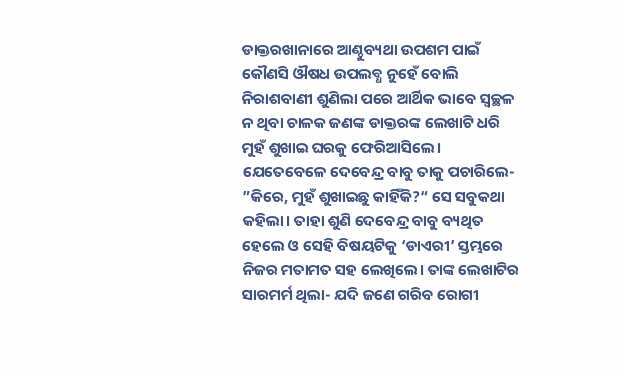ଡାକ୍ତରଖାନାରେ ଆଣ୍ଠୁବ୍ୟଥା ଉପଶମ ପାଇଁ କୌଣସି ଔଷଧ ଉପଲବ୍ଧ ନୁହେଁ ବୋଲି ନିରାଶବାଣୀ ଶୁଣିଲା ପରେ ଆର୍ଥିକ ଭାବେ ସ୍ବଚ୍ଛଳ ନ ଥିବା ଚାଳକ ଜଣଙ୍କ ଡାକ୍ତରଙ୍କ ଲେଖାଟି ଧରି ମୁହଁ ଶୁଖାଇ ଘରକୁ ଫେରିଆସିଲେ। ଯେତେବେଳେ ଦେବେନ୍ଦ୍ର ବାବୁ ତାକୁ ପଚାରିଲେ- ”କିରେ, ମୁହଁ ଶୁଖାଇଛୁ କାହିଁକି?“ ସେ ସବୁକଥା କହିଲା। ତାହା ଶୁଣି ଦେବେନ୍ଦ୍ର ବାବୁ ବ୍ୟଥିତ ହେଲେ ଓ ସେହି ବିଷୟଟିକୁ ‘ଡାଏରୀ’ ସ୍ତମ୍ଭରେ ନିଜର ମତାମତ ସହ ଲେଖିଲେ। ତାଙ୍କ ଲେଖାଟିର ସାରମର୍ମ ଥିଲା- ଯଦି ଜଣେ ଗରିବ ରୋଗୀ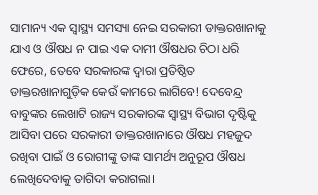ସାମାନ୍ୟ ଏକ ସ୍ବାସ୍ଥ୍ୟ ସମସ୍ୟା ନେଇ ସରକାରୀ ଡାକ୍ତରଖାନାକୁ ଯାଏ ଓ ଔଷଧ ନ ପାଇ ଏକ ଦାମୀ ଔଷଧର ଚିଠା ଧରି ଫେରେ, ତେବେ ସରକାରଙ୍କ ଦ୍ୱାରା ପ୍ରତିଷ୍ଠିତ ଡାକ୍ତରଖାନାଗୁଡ଼ିକ କେଉଁ କାମରେ ଲାଗିବେ! ଦେବେନ୍ଦ୍ର ବାବୁଙ୍କର ଲେଖାଟି ରାଜ୍ୟ ସରକାରଙ୍କ ସ୍ବାସ୍ଥ୍ୟ ବିଭାଗ ଦୃଷ୍ଟିକୁ ଆସିବା ପରେ ସରକାରୀ ଡାକ୍ତରଖାନାରେ ଔଷଧ ମହଜୁଦ ରଖିବା ପାଇଁ ଓ ରୋଗୀଙ୍କୁ ତାଙ୍କ ସାମର୍ଥ୍ୟ ଅନୁରୂପ ଔଷଧ ଲେଖିଦେବାକୁ ତାଗିଦା କରାଗଲା।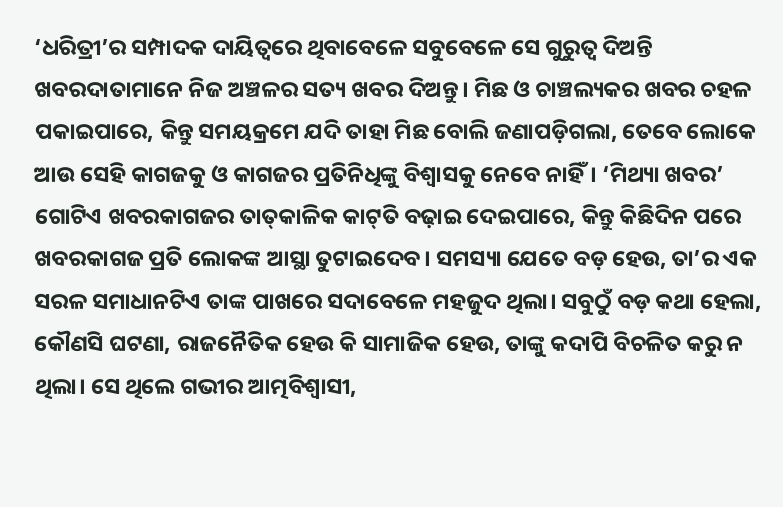‘ଧରିତ୍ରୀ’ର ସମ୍ପାଦକ ଦାୟିତ୍ୱରେ ଥିବାବେଳେ ସବୁବେଳେ ସେ ଗୁରୁତ୍ୱ ଦିଅନ୍ତି ଖବରଦାତାମାନେ ନିଜ ଅଞ୍ଚଳର ସତ୍ୟ ଖବର ଦିଅନ୍ତୁ। ମିଛ ଓ ଚାଞ୍ଚଲ୍ୟକର ଖବର ଚହଳ ପକାଇପାରେ, କିନ୍ତୁ ସମୟକ୍ରମେ ଯଦି ତାହା ମିଛ ବୋଲି ଜଣାପଡ଼ିଗଲା, ତେବେ ଲୋକେ ଆଉ ସେହି କାଗଜକୁ ଓ କାଗଜର ପ୍ରତିନିଧିଙ୍କୁ ବିଶ୍ୱାସକୁ ନେବେ ନାହିଁ। ‘ମିଥ୍ୟା ଖବର’ ଗୋଟିଏ ଖବରକାଗଜର ତାତ୍‌କାଳିକ କାଟ୍‌ତି ବଢ଼ାଇ ଦେଇପାରେ, କିନ୍ତୁ କିଛିଦିନ ପରେ ଖବରକାଗଜ ପ୍ରତି ଲୋକଙ୍କ ଆସ୍ଥା ତୁଟାଇଦେବ। ସମସ୍ୟା ଯେତେ ବଡ଼ ହେଉ, ତା’ର ଏକ ସରଳ ସମାଧାନଟିଏ ତାଙ୍କ ପାଖରେ ସଦାବେଳେ ମହଜୁଦ ଥିଲା। ସବୁଠୁଁ ବଡ଼ କଥା ହେଲା, କୌଣସି ଘଟଣା, ରାଜନୈତିକ ହେଉ କି ସାମାଜିକ ହେଉ, ତାଙ୍କୁ କଦାପି ବିଚଳିତ କରୁ ନ ଥିଲା। ସେ ଥିଲେ ଗଭୀର ଆତ୍ମବିଶ୍ୱାସୀ,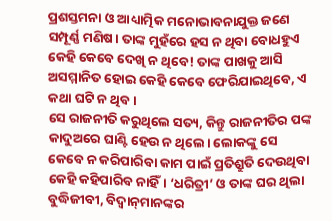ପ୍ରଶସ୍ତମନା ଓ ଆଧ୍ୟାତ୍ମିକ ମନୋଭାବନାଯୁକ୍ତ ଜଣେ ସମ୍ପୂର୍ଣ୍ଣ ମଣିଷ। ତାଙ୍କ ମୁହଁରେ ହସ ନ ଥିବା ବୋଧହୁଏ କେହି କେବେ ଦେଖି ନ ଥିବେ! ତାଙ୍କ ପାଖକୁ ଆସି ଅସମ୍ମାନିତ ହୋଇ କେହି କେବେ ଫେରିଯାଇଥିବେ, ଏ କଥା ଘଟି ନ ଥିବ।
ସେ ରାଜନୀତି କରୁଥିଲେ ସତ୍ୟ, କିନ୍ତୁ ରାଜନୀତିର ପଙ୍କ କାଦୁଅରେ ଘାଣ୍ଟି ହେଉ ନ ଥିଲେ। ଲୋକଙ୍କୁ ସେ କେବେ ନ କରିପାରିବା କାମ ପାଇଁ ପ୍ରତିଶ୍ରୁତି ଦେଉଥିବା କେହି କହିପାରିବ ନାହିଁ। ‘ଧରିତ୍ରୀ’ ଓ ତାଙ୍କ ଘର ଥିଲା ବୁଦ୍ଧିଜୀବୀ, ବିଦ୍ୱାନ୍‌ମାନଙ୍କର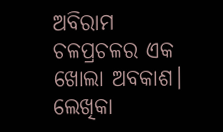ଅବିରାମ ଚଳପ୍ରଚଳର ଏକ ଖୋଲା ଅବକାଶ। ଲେଖିକା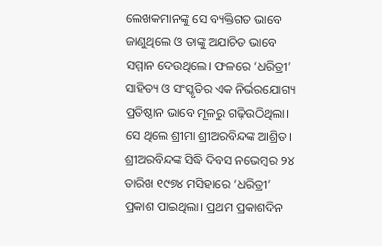ଲେଖକମାନଙ୍କୁ ସେ ବ୍ୟକ୍ତିଗତ ଭାବେ ଜାଣୁଥିଲେ ଓ ତାଙ୍କୁ ଅଯାଚିତ ଭାବେ ସମ୍ମାନ ଦେଉଥିଲେ। ଫଳରେ ‘ଧରିତ୍ରୀ’ ସାହିତ୍ୟ ଓ ସଂସ୍କୃତିର ଏକ ନିର୍ଭରଯୋଗ୍ୟ ପ୍ରତିଷ୍ଠାନ ଭାବେ ମୂଳରୁ ଗଢ଼ିଉଠିଥିଲା। ସେ ଥିଲେ ଶ୍ରୀମା ଶ୍ରୀଅରବିନ୍ଦଙ୍କ ଆଶ୍ରିତ। ଶ୍ରୀଅରବିନ୍ଦଙ୍କ ସିଦ୍ଧି ଦିବସ ନଭେମ୍ବର ୨୪ ତାରିଖ ୧୯୭୪ ମସିହାରେ ‘ଧରିତ୍ରୀ’ ପ୍ରକାଶ ପାଇଥିଲା। ପ୍ରଥମ ପ୍ରକାଶଦିନ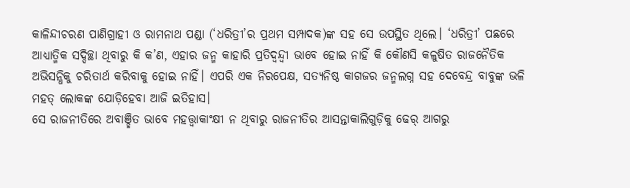କାଳିନ୍ଦୀଚରଣ ପାଣିଗ୍ରାହୀ ଓ ରାମନାଥ ପଣ୍ଡା (‘ଧରିତ୍ରୀ’ର ପ୍ରଥମ ସମ୍ପାଦକ)ଙ୍କ ସହ ସେ ଉପସ୍ଥିତ ଥିଲେ। ‘ଧରିତ୍ରୀ’ ପଛରେ ଆଧ୍ୟାତ୍ମିକ ସଦ୍ଦିଚ୍ଛା ଥିବାରୁ କି କ’ଣ, ଏହାର ଜନ୍ମ କାହାରି ପ୍ରତିଦ୍ୱନ୍ଦ୍ୱୀ ଭାବେ ହୋଇ ନାହିଁ କି କୌଣସି କଳୁଷିତ ରାଜନୈତିକ ଅଭିସନ୍ଧିକୁ ଚରିତାର୍ଥ କରିବାକୁ ହୋଇ ନାହିଁ। ଏପରି ଏକ ନିରପେକ୍ଷ, ସତ୍ୟନିଷ୍ଠ କାଗଜର ଜନ୍ମଲଗ୍ନ ସହ ଦେବେନ୍ଦ୍ର ବାବୁଙ୍କ ଭଳି ମହତ୍‌ ଲୋକଙ୍କ ଯୋଡ଼ିହେବା ଆଜି ଇତିହାସ।
ସେ ରାଜନୀତିରେ ଅବାଞ୍ଛିତ ଭାବେ ମହତ୍ତ୍ୱାକାଂକ୍ଷୀ ନ ଥିବାରୁ ରାଜନୀତିର ଆସନ୍ତାକାଲିଗୁଡ଼ିକୁ ଢେର୍‌ ଆଗରୁ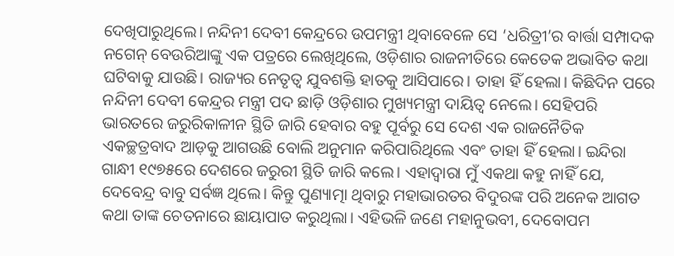ଦେଖିପାରୁଥିଲେ। ନନ୍ଦିନୀ ଦେବୀ କେନ୍ଦ୍ରରେ ଉପମନ୍ତ୍ରୀ ଥିବାବେଳେ ସେ ‘ଧରିତ୍ରୀ’ର ବାର୍ତ୍ତା ସମ୍ପାଦକ ନଗେନ୍‌ ବେଉରିଆଙ୍କୁ ଏକ ପତ୍ରରେ ଲେଖିଥିଲେ, ଓଡ଼ିଶାର ରାଜନୀତିରେ କେତେକ ଅଭାବିତ କଥା ଘଟିବାକୁ ଯାଉଛି। ରାଜ୍ୟର ନେତୃତ୍ୱ ଯୁବଶକ୍ତି ହାତକୁ ଆସିପାରେ। ତାହା ହିଁ ହେଲା। କିଛିଦିନ ପରେ ନନ୍ଦିନୀ ଦେବୀ କେନ୍ଦ୍ରର ମନ୍ତ୍ରୀ ପଦ ଛାଡ଼ି ଓଡ଼ିଶାର ମୁଖ୍ୟମନ୍ତ୍ରୀ ଦାୟିତ୍ୱ ନେଲେ। ସେହିପରି ଭାରତରେ ଜରୁରିକାଳୀନ ସ୍ଥିତି ଜାରି ହେବାର ବହୁ ପୂର୍ବରୁ ସେ ଦେଶ ଏକ ରାଜନୈତିକ ଏକଚ୍ଛତ୍ରବାଦ ଆଡ଼କୁ ଆଗଉଛି ବୋଲି ଅନୁମାନ କରିପାରିଥିଲେ ଏବଂ ତାହା ହିଁ ହେଲା। ଇନ୍ଦିରା ଗାନ୍ଧୀ ୧୯୭୫ରେ ଦେଶରେ ଜରୁରୀ ସ୍ଥିତି ଜାରି କଲେ। ଏହାଦ୍ୱାରା ମୁଁ ଏକଥା କହୁ ନାହିଁ ଯେ, ଦେବେନ୍ଦ୍ର ବାବୁ ସର୍ବଜ୍ଞ ଥିଲେ। କିନ୍ତୁ ପୁଣ୍ୟାତ୍ମା ଥିବାରୁ ମହାଭାରତର ବିଦୁରଙ୍କ ପରି ଅନେକ ଆଗତ କଥା ତାଙ୍କ ଚେତନାରେ ଛାୟାପାତ କରୁଥିଲା। ଏହିଭଳି ଜଣେ ମହାନୁଭବୀ, ଦେବୋପମ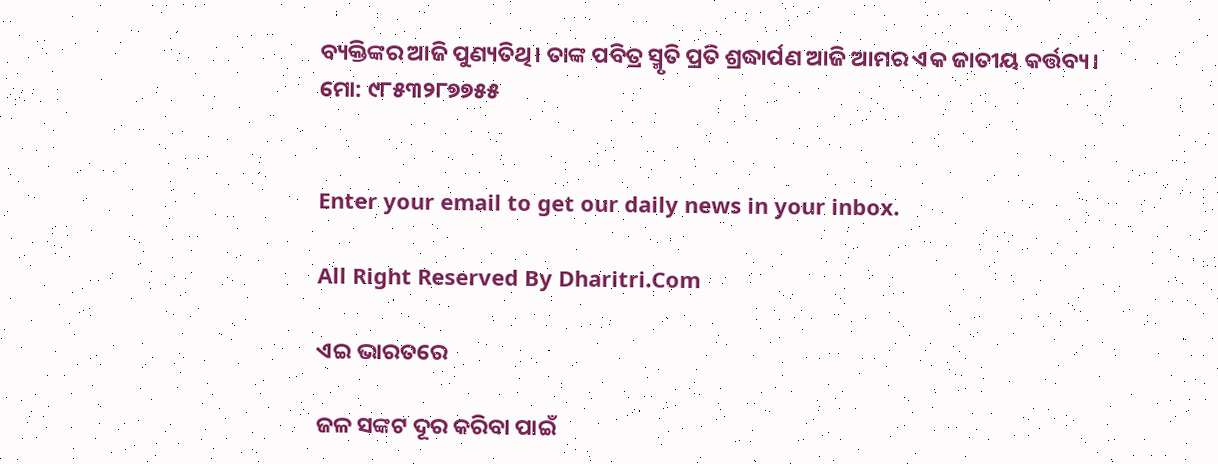ବ୍ୟକ୍ତିଙ୍କର ଆଜି ପୁଣ୍ୟତିଥି। ତାଙ୍କ ପବିତ୍ର ସ୍ମୃତି ପ୍ରତି ଶ୍ରଦ୍ଧାର୍ପଣ ଆଜି ଆମର ଏକ ଜାତୀୟ କର୍ତ୍ତବ୍ୟ।
ମୋ: ୯୮୫୩୨୮୭୭୫୫


Enter your email to get our daily news in your inbox.

All Right Reserved By Dharitri.Com

ଏଇ ଭାରତରେ

ଜଳ ସଙ୍କଟ ଦୂର କରିବା ପାଇଁ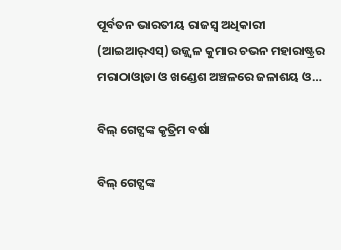ପୂର୍ବତନ ଭାରତୀୟ ରାଜସ୍ବ ଅଧିକାରୀ (ଆଇଆର୍‌ଏସ୍‌) ଉଜ୍ଜ୍ୱଳ କୁମାର ଚଭନ ମହାରାଷ୍ଟ୍ରର ମରାଠାଓ୍ବାଡା ଓ ଖଣ୍ଡେଶ ଅଞ୍ଚଳରେ ଜଳାଶୟ ଓ…

ବିଲ୍‌ ଗେଟ୍ସଙ୍କ କୃତ୍ରିମ ବର୍ଷା

ବିଲ୍‌ ଗେଟ୍ସଙ୍କ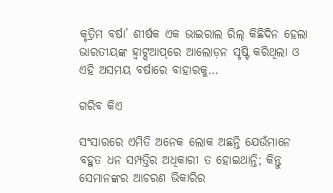କୃତ୍ରିମ ବର୍ଷା’ ଶୀର୍ଷକ ଏକ ଭାଇରାଲ ରିଲ୍‌ କିଛିଦିନ ହେଲା ଭାରତୀୟଙ୍କ ହ୍ବାଟ୍ସଆପ୍‌ରେ ଆଲୋଡ଼ନ ସୃଷ୍ଟି କରିଥିଲା ଓ ଏହି ଅସମୟ ବର୍ଷାରେ ବାହାରକୁ…

ଗରିବ କିଏ

ସଂସାରରେ ଏମିତି ଅନେକ ଲୋକ ଅଛନ୍ତି ଯେଉଁମାନେ ବହୁତ ଧନ ସମ୍ପତ୍ତିର ଅଧିକାରୀ ତ ହୋଇଥାନ୍ତି; କିନ୍ତୁ ସେମାନଙ୍କର ଆଚରଣ ଭିକାରିର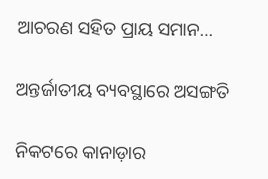ଆଚରଣ ସହିତ ପ୍ରାୟ ସମାନ…

ଅନ୍ତର୍ଜାତୀୟ ବ୍ୟବସ୍ଥାରେ ଅସଙ୍ଗତି

ନିକଟରେ କାନାଡ଼ାର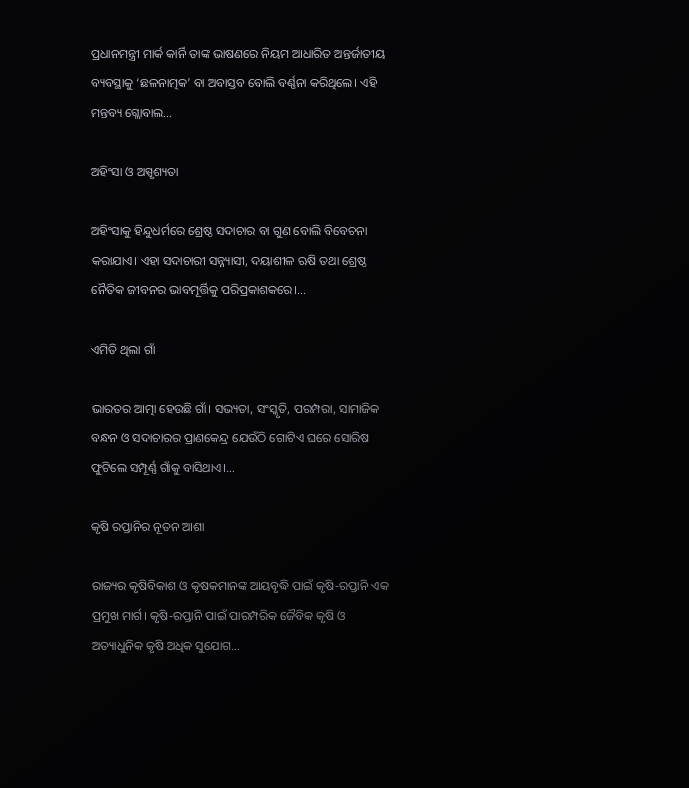ପ୍ରଧାନମନ୍ତ୍ରୀ ମାର୍କ କାର୍ନି ତାଙ୍କ ଭାଷଣରେ ନିୟମ ଆଧାରିତ ଅନ୍ତର୍ଜାତୀୟ ବ୍ୟବସ୍ଥାକୁ ‘ଛଳନାତ୍ମକ’ ବା ଅବାସ୍ତବ ବୋଲି ବର୍ଣ୍ଣନା କରିଥିଲେ। ଏହି ମନ୍ତବ୍ୟ ଗ୍ଲୋବାଲ…

ଅହିଂସା ଓ ଅସ୍ପୃଶ୍ୟତା

ଅହିଂସାକୁ ହିନ୍ଦୁଧର୍ମରେ ଶ୍ରେଷ୍ଠ ସଦାଚାର ବା ଗୁଣ ବୋଲି ବିବେଚନା କରାଯାଏ। ଏହା ସଦାଚାରୀ ସନ୍ନ୍ୟାସୀ, ଦୟାଶୀଳ ଋଷି ତଥା ଶ୍ରେଷ୍ଠ ନୈତିକ ଜୀବନର ଭାବମୂର୍ତ୍ତିକୁ ପରିପ୍ରକାଶକରେ।…

ଏମିତି ଥିଲା ଗାଁ

ଭାରତର ଆତ୍ମା ହେଉଛି ଗାଁ। ସଭ୍ୟତା, ସଂସ୍କୃତି, ପରମ୍ପରା, ସାମାଜିକ ବନ୍ଧନ ଓ ସଦାଚାରର ପ୍ରାଣକେନ୍ଦ୍ର ଯେଉଁଠି ଗୋଟିଏ ଘରେ ସୋରିଷ ଫୁଟିଲେ ସମ୍ପୂର୍ଣ୍ଣ ଗାଁକୁ ବାସିଥାଏ।…

କୃଷି ରପ୍ତାନିର ନୂତନ ଆଶା

ରାଜ୍ୟର କୃଷିବିକାଶ ଓ କୃଷକମାନଙ୍କ ଆୟବୃଦ୍ଧି ପାଇଁ କୃଷି-ରପ୍ତାନି ଏକ ପ୍ରମୁଖ ମାର୍ଗ। କୃଷି-ରପ୍ତାନି ପାଇଁ ପାରମ୍ପରିକ ଜୈବିକ କୃଷି ଓ ଅତ୍ୟାଧୁନିକ କୃଷି ଅଧିକ ସୁଯୋଗ…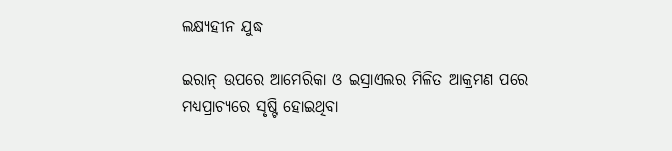ଲକ୍ଷ୍ୟହୀନ ଯୁଦ୍ଧ

ଇରାନ୍‌ ଉପରେ ଆମେରିକା ଓ ଇସ୍ରାଏଲର ମିଳିତ ଆକ୍ରମଣ ପରେ ମଧ୍ୟପ୍ରାଚ୍ୟରେ ସୃଷ୍ଟି ହୋଇଥିବା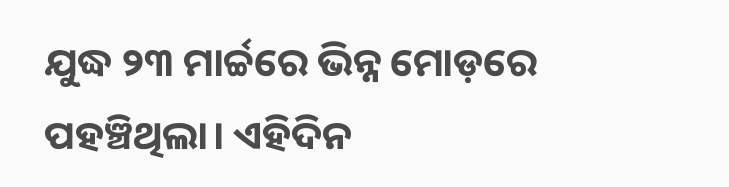ଯୁଦ୍ଧ ୨୩ ମାର୍ଚ୍ଚରେ ଭିନ୍ନ ମୋଡ଼ରେ ପହଞ୍ଚିଥିଲା। ଏହିଦିନ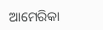ଆମେରିକା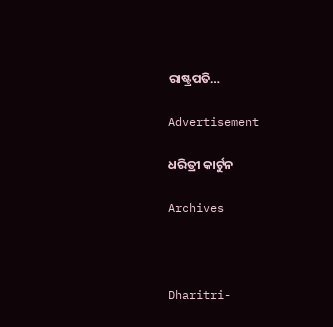ରାଷ୍ଟ୍ରପତି…

Advertisement

ଧରିତ୍ରୀ କାର୍ଟୁନ

Archives



Dharitri-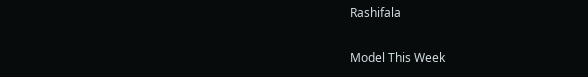Rashifala

Model This Week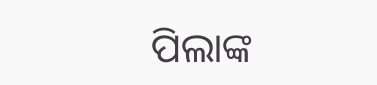ପିଲାଙ୍କ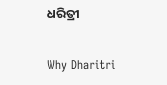ଧରିତ୍ରୀ

Why Dharitri